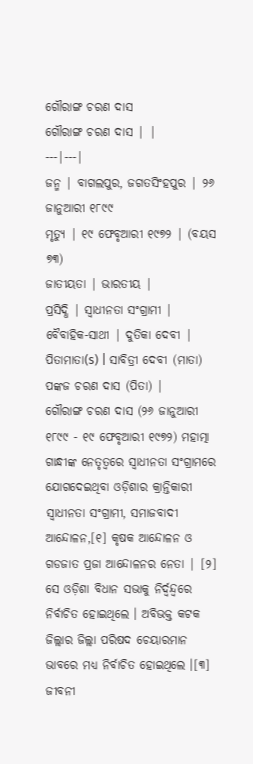ଗୌରାଙ୍ଗ ଚରଣ ଦାସ
ଗୌରାଙ୍ଗ ଚରଣ ଦାସ | |
---|---|
ଜନ୍ମ | ବାଗଲପୁର, ଜଗତସିଂହପୁର | ୨୬ ଜାନୁଆରୀ ୧୮୯୯
ମୃତ୍ୟୁ | ୧୯ ଫେବୃଆରୀ ୧୯୭୨ | (ବୟସ ୭୩)
ଜାତୀୟତା | ଭାରତୀୟ |
ପ୍ରସିଦ୍ଧି | ସ୍ୱାଧୀନତା ସଂଗ୍ରାମୀ |
ବୈବାହିକ-ସାଥୀ | ଦୁତିକା ଦେବୀ |
ପିତାମାତା(s) | ସାବିତ୍ରୀ ଦେବୀ (ମାତା) ପଙ୍କଜ ଚରଣ ଦାସ (ପିତା) |
ଗୌରାଙ୍ଗ ଚରଣ ଦାସ (୨୬ ଜାନୁଆରୀ ୧୮୯୯ - ୧୯ ଫେବୃଆରୀ ୧୯୭୨) ମହାତ୍ମା ଗାନ୍ଧୀଙ୍କ ନେତୃତ୍ୱରେ ସ୍ୱାଧୀନତା ସଂଗ୍ରାମରେ ଯୋଗଦେଇଥିବା ଓଡ଼ିଶାର କ୍ରାନ୍ତିକାରୀ ସ୍ୱାଧୀନତା ସଂଗ୍ରାମୀ, ସମାଜବାଦୀ ଆନ୍ଦୋଳନ,[୧] କୃଷକ ଆନ୍ଦୋଳନ ଓ ଗଡଜାତ ପ୍ରଜା ଆନ୍ଦୋଳନର ନେତା | [୨] ସେ ଓଡ଼ିଶା ବିଧାନ ସଭାକୁ ନିର୍ଦ୍ୱନ୍ଦ୍ୱରେ ନିର୍ବାଚିତ ହୋଇଥିଲେ । ଅବିଭକ୍ତ କଟକ ଜିଲ୍ଲାର ଜିଲ୍ଲା ପରିଷଦ ଚେୟାରମାନ ଭାବରେ ମଧ୍ୟ ନିର୍ବାଚିତ ହୋଇଥିଲେ ।[୩]
ଜୀବନୀ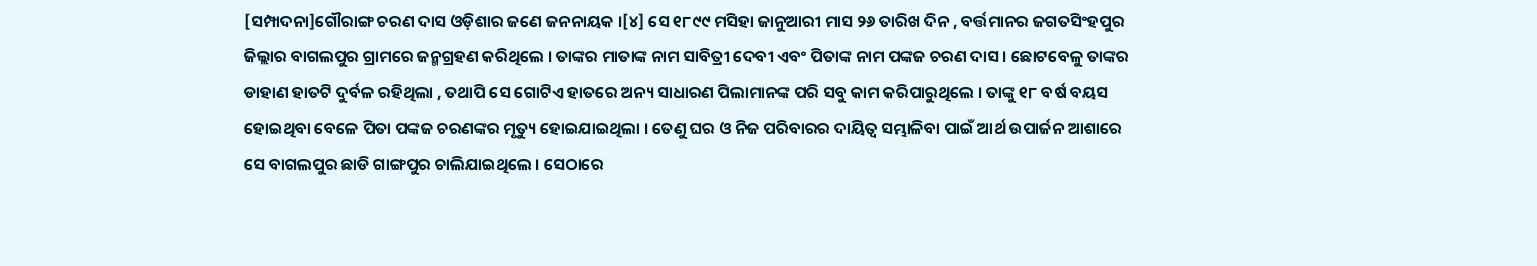[ସମ୍ପାଦନା]ଗୌରାଙ୍ଗ ଚରଣ ଦାସ ଓଡ଼ିଶାର ଜଣେ ଜନନାୟକ ।[୪] ସେ ୧୮୯୯ ମସିହା ଜାନୁଆରୀ ମାସ ୨୬ ତାରିଖ ଦିନ , ବର୍ତ୍ତମାନର ଜଗତସିଂହପୁର ଜିଲ୍ଲାର ବାଗଲପୁର ଗ୍ରାମରେ ଜନ୍ମଗ୍ରହଣ କରିଥିଲେ । ତାଙ୍କର ମାତାଙ୍କ ନାମ ସାବିତ୍ରୀ ଦେବୀ ଏବଂ ପିତାଙ୍କ ନାମ ପଙ୍କଜ ଚରଣ ଦାସ । ଛୋଟବେଳୁ ତାଙ୍କର ଡାହାଣ ହାତଟି ଦୁର୍ବଳ ରହିଥିଲା , ତଥାପି ସେ ଗୋଟିଏ ହାତରେ ଅନ୍ୟ ସାଧାରଣ ପିଲାମାନଙ୍କ ପରି ସବୁ କାମ କରିପାରୁଥିଲେ । ତାଙ୍କୁ ୧୮ ବର୍ଷ ବୟସ ହୋଇଥିବା ବେଳେ ପିତା ପଙ୍କଜ ଚରଣଙ୍କର ମୃତ୍ୟୁ ହୋଇଯାଇଥିଲା । ତେଣୁ ଘର ଓ ନିଜ ପରିବାରର ଦାୟିତ୍ୱ ସମ୍ଭାଳିବା ପାଇଁ ଆର୍ଥ ଉପାର୍ଜନ ଆଶାରେ ସେ ବାଗଲପୁର ଛାଡି ଗାଙ୍ଗପୁର ଚାଲିଯାଇଥିଲେ । ସେଠାରେ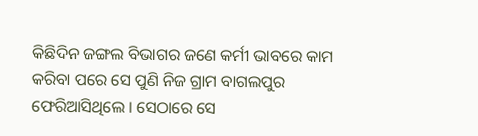କିଛିଦିନ ଜଙ୍ଗଲ ବିଭାଗର ଜଣେ କର୍ମୀ ଭାବରେ କାମ କରିବା ପରେ ସେ ପୁଣି ନିଜ ଗ୍ରାମ ବାଗଲପୁର ଫେରିଆସିଥିଲେ । ସେଠାରେ ସେ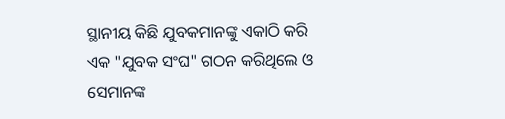ସ୍ଥାନୀୟ କିଛି ଯୁବକମାନଙ୍କୁ ଏକାଠି କରି ଏକ "ଯୁବକ ସଂଘ" ଗଠନ କରିଥିଲେ ଓ ସେମାନଙ୍କ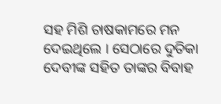ସହ ମିଶି ଚାଷକାମରେ ମନ ଦେଇଥିଲେ । ସେଠାରେ ଦୁତିକା ଦେବୀଙ୍କ ସହିତ ତାଙ୍କର ବିବାହ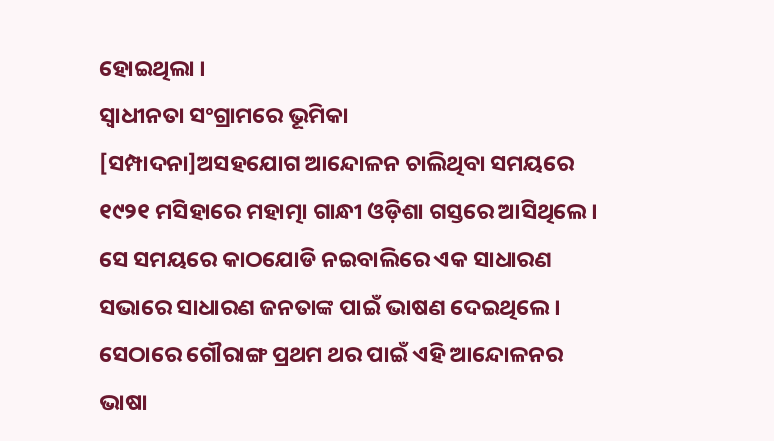ହୋଇଥିଲା ।
ସ୍ୱାଧୀନତା ସଂଗ୍ରାମରେ ଭୂମିକା
[ସମ୍ପାଦନା]ଅସହଯୋଗ ଆନ୍ଦୋଳନ ଚାଲିଥିବା ସମୟରେ ୧୯୨୧ ମସିହାରେ ମହାତ୍ମା ଗାନ୍ଧୀ ଓଡ଼ିଶା ଗସ୍ତରେ ଆସିଥିଲେ । ସେ ସମୟରେ କାଠଯୋଡି ନଇବାଲିରେ ଏକ ସାଧାରଣ ସଭାରେ ସାଧାରଣ ଜନତାଙ୍କ ପାଇଁ ଭାଷଣ ଦେଇଥିଲେ । ସେଠାରେ ଗୌରାଙ୍ଗ ପ୍ରଥମ ଥର ପାଇଁ ଏହି ଆନ୍ଦୋଳନର ଭାଷା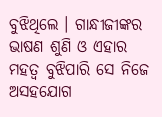ବୁଝିଥିଲେ । ଗାନ୍ଧୀଜୀଙ୍କର ଭାଷଣ ଶୁଣି ଓ ଏହାର ମହତ୍ୱ ବୁଝିପାରି ସେ ନିଜେ ଅସହଯୋଗ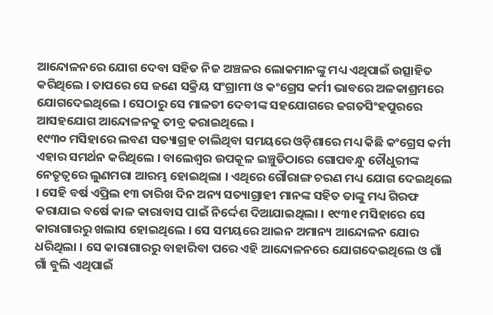ଆନ୍ଦୋଳନରେ ଯୋଗ ଦେବା ସହିତ ନିଜ ଅଞ୍ଚଳର ଲୋକମାନଙ୍କୁ ମଧ୍ୟ ଏଥିପାଇଁ ଉତ୍ସାହିତ କରିଥିଲେ । ତାପରେ ସେ ଜଣେ ସକ୍ରିୟ ସଂଗ୍ରାମୀ ଓ କଂଗ୍ରେସ କର୍ମୀ ଭାବରେ ଅଳକାଶ୍ରମରେ ଯୋଗଦେଇଥିଲେ । ସେଠାରୁ ସେ ମାଳତୀ ଦେବୀଙ୍କ ସହଯୋଗରେ ଜଗତସିଂହପୁରରେ ଆସହଯୋଗ ଆନ୍ଦୋଳନକୁ ତୀବ୍ର କରାଇଥିଲେ ।
୧୯୩୦ ମସିହାରେ ଲବଣ ସତ୍ୟାଗ୍ରହ ଚାଲିଥିବା ସମୟରେ ଓଡ଼ିଶାରେ ମଧ୍ୟ କିଛି କଂଗ୍ରେସ କର୍ମୀ ଏହାର ସମର୍ଥନ କରିଥିଲେ । ବାଲେଶ୍ୱର ଉପକୂଳ ଇଞ୍ଚୁଡିଠାରେ ଗୋପବନ୍ଧୁ ଚୌଧୁରୀଙ୍କ ନେତୃତ୍ୱରେ ଲୁଣମରା ଆରମ୍ଭ ହୋଇଥିଲା । ଏଥିରେ ଗୌରାଙ୍ଗ ଚରଣ ମଧ୍ୟ ଯୋଗ ଦେଇଥିଲେ । ସେହି ବର୍ଷ ଏପ୍ରିଲ ୧୩ ତାରିଖ ଦିନ ଅନ୍ୟ ସତ୍ୟାଗ୍ରାହୀ ମାନଙ୍କ ସହିତ ତାଙ୍କୁ ମଧ୍ୟ ଗିରଫ କରାଯାଇ ବର୍ଷେ କାଳ କାରାବାସ ପାଇଁ ନିର୍ଦ୍ଦେଶ ଦିଆଯାଇଥିଲା । ୧୯୩୧ ମସିହାରେ ସେ କାରାଗାରରୁ ଖଲାସ ହୋଇଥିଲେ । ସେ ସମୟରେ ଆଇନ ଅମାନ୍ୟ ଆନ୍ଦୋଳନ ଯୋର ଧରିଥିଲା । ସେ କାରାଗାରରୁ ବାହାରିବା ପରେ ଏହି ଆନ୍ଦୋଳନରେ ଯୋଗଦେଇଥିଲେ ଓ ଗାଁ ଗାଁ ବୁଲି ଏଥିପାଇଁ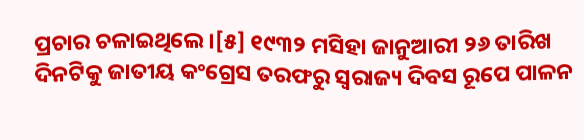ପ୍ରଚାର ଚଳାଇଥିଲେ ।[୫] ୧୯୩୨ ମସିହା ଜାନୁଆରୀ ୨୬ ତାରିଖ ଦିନଟିକୁ ଜାତୀୟ କଂଗ୍ରେସ ତରଫରୁ ସ୍ୱରାଜ୍ୟ ଦିବସ ରୂପେ ପାଳନ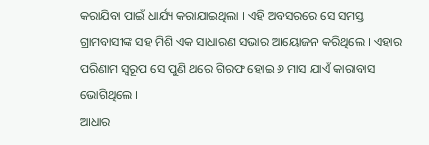କରାଯିବା ପାଇଁ ଧାର୍ଯ୍ୟ କରାଯାଇଥିଲା । ଏହି ଅବସରରେ ସେ ସମସ୍ତ ଗ୍ରାମବାସୀଙ୍କ ସହ ମିଶି ଏକ ସାଧାରଣ ସଭାର ଆୟୋଜନ କରିଥିଲେ । ଏହାର ପରିଣାମ ସ୍ୱରୂପ ସେ ପୁଣି ଥରେ ଗିରଫ ହୋଇ ୬ ମାସ ଯାଏଁ କାରାବାସ ଭୋଗିଥିଲେ ।
ଆଧାର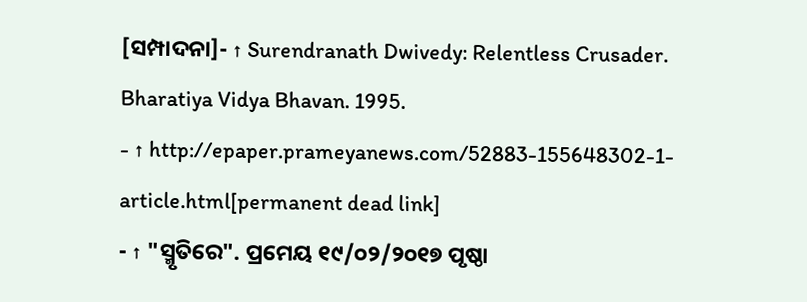[ସମ୍ପାଦନା]- ↑ Surendranath Dwivedy: Relentless Crusader. Bharatiya Vidya Bhavan. 1995.
- ↑ http://epaper.prameyanews.com/52883-155648302-1-article.html[permanent dead link]
- ↑ "ସ୍ମୃତିରେ". ପ୍ରମେୟ ୧୯/୦୨/୨୦୧୭ ପୃଷ୍ଠା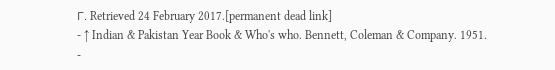୮. Retrieved 24 February 2017.[permanent dead link]
- ↑ Indian & Pakistan Year Book & Who's who. Bennett, Coleman & Company. 1951.
-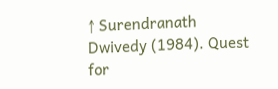↑ Surendranath Dwivedy (1984). Quest for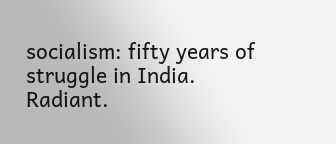socialism: fifty years of struggle in India. Radiant.